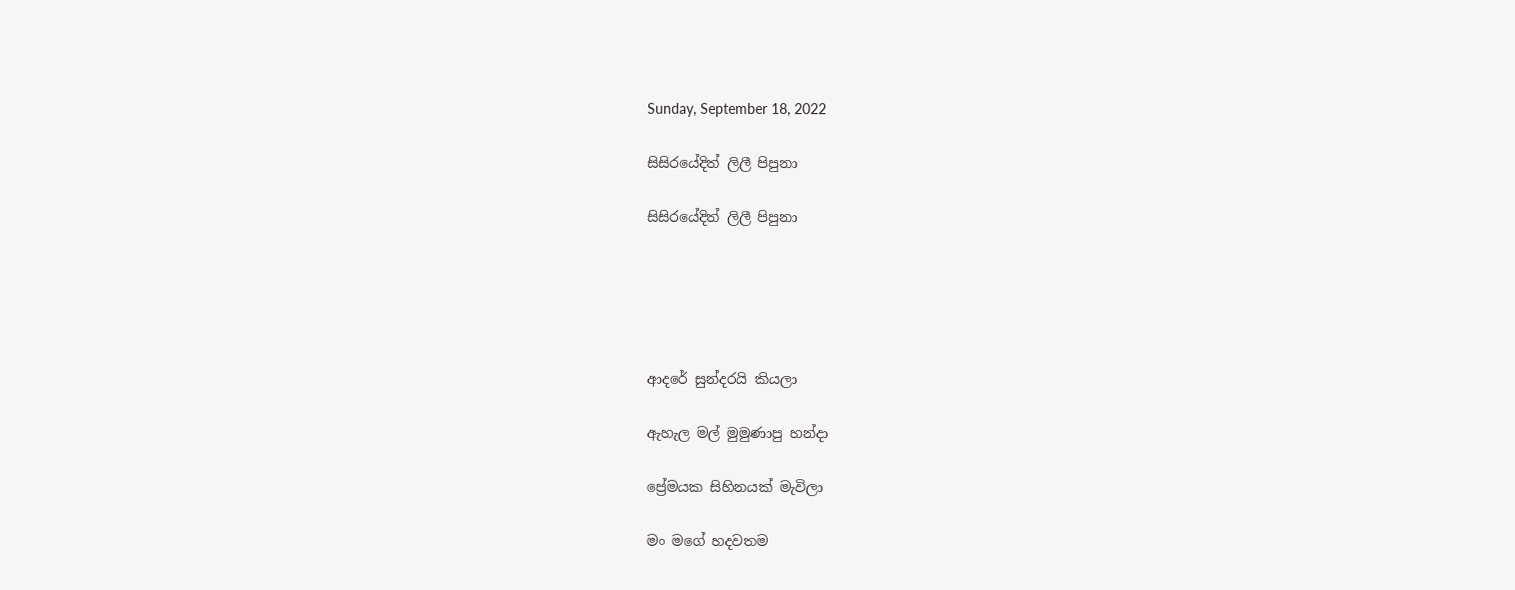Sunday, September 18, 2022

සිසිරයේදිත් ලිලී පිපුනා

සිසිරයේදිත් ලිලී පිපුනා





ආදරේ සුන්දරයි කියලා

ඇහැල මල් මුමුණාපු හන්දා

ප්‍රේමයක සිහිනයක් මැවිලා

මං මගේ හදවතම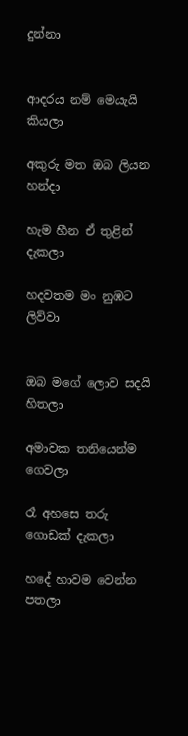දුන්නා


ආදරය නම් මෙයැයි කියලා

අකුරු මත ඔබ ලියන හන්දා

හැම හීන ඒ තුළින් දැකලා

හදවතම මං නුඹට ලිව්වා


ඔබ මගේ ලොව සදයි හිතලා

අමාවක තනියෙන්ම ගෙවලා

රෑ අහසෙ තරු ගොඩක් දැකලා

හදේ හාවම වෙන්න පතලා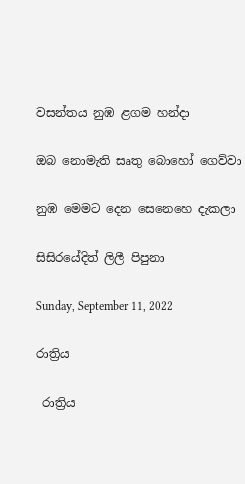වසන්තය නුඹ ළගම හන්දා

ඔබ නොමැති සෘතු බොහෝ ගෙව්වා

නුඹ මෙමට දෙන සෙනෙහෙ දැකලා

සිසිරයේදිත් ලිලී පිපුනා

Sunday, September 11, 2022

රාත්‍රිය

 රාත්‍රිය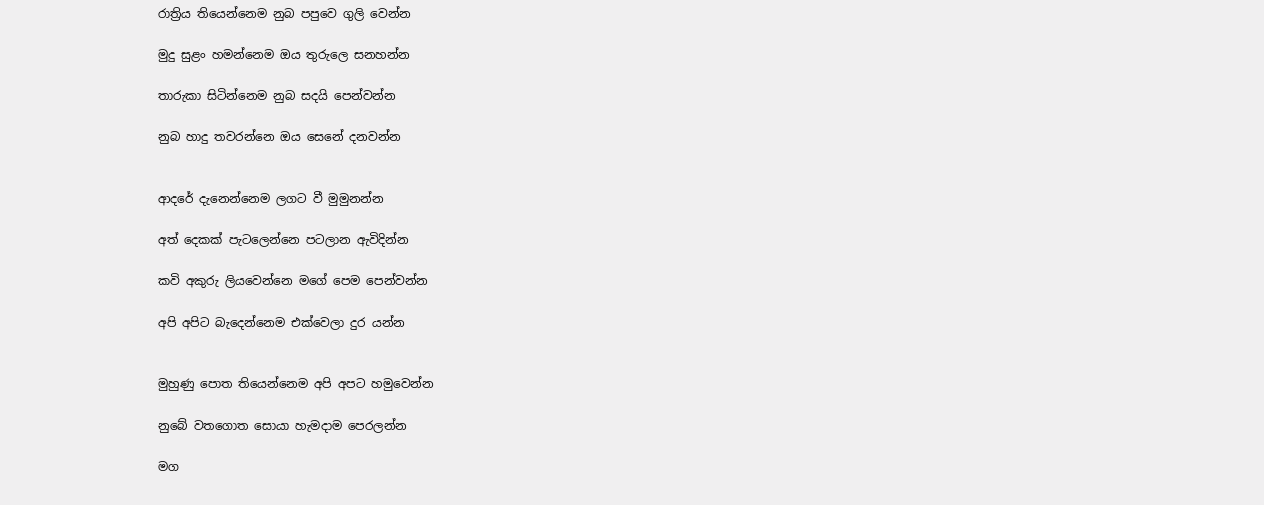රාත්‍රිය තියෙන්නෙම නුබ පපුවෙ ගුලි වෙන්න

මුදු සුළං හමන්නෙම ඔය තුරුලෙ සනහන්න

තාරුකා සිටින්නෙම නුබ සදයි පෙන්වන්න

නුබ හාදු තවරන්නෙ ඔය සෙනේ දනවන්න


ආදරේ දැනෙන්නෙම ලගට වී මුමුනන්න

අත් දෙකක් පැටලෙන්නෙ පටලාන ඇවිදින්න

කවි අකුරු ලියවෙන්නෙ මගේ පෙම පෙන්වන්න

අපි අපිට බැදෙන්නෙම එක්වෙලා දුර යන්න


මුහුණු පොත තියෙන්නෙම අපි අපට හමුවෙන්න

නුබේ වතගොත සොයා හැමදාම පෙරලන්න

මග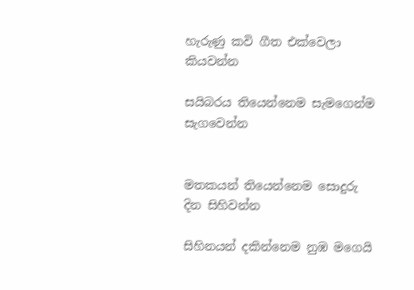හැරුණු කවි ගීත එක්වෙලා කියවන්න

සයිබරය තියෙන්නෙම සැමගෙන්ම සැගවෙන්න


මතකයන් තියෙන්නෙම සොදුරු දින සිහිවන්න

සිහිනයන් දකින්නෙම නුඹ මගෙයි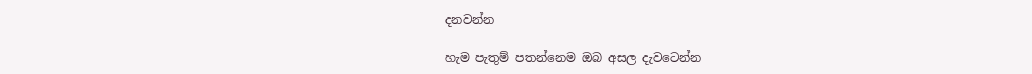දනවන්න

හැම පැතුම් පතන්නෙම ඔබ අසල දැවටෙන්න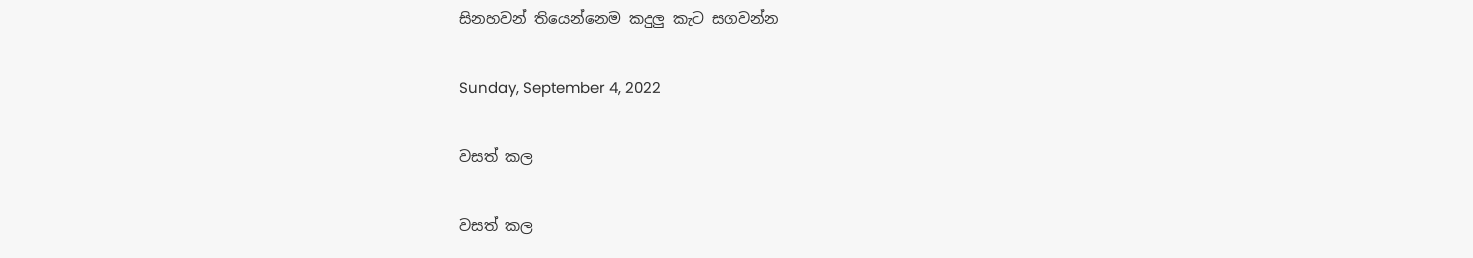සිනහවන් තියෙන්නෙම කදුලු කැට සගවන්න

Sunday, September 4, 2022

වසත් කල

වසත් කල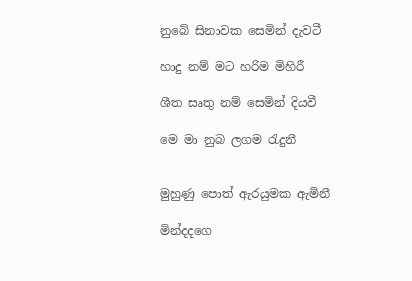නුබේ සිනාවක සෙමින් දැවටී

හාදු නම් මට හරිම මිහිරී

ශීත සෘතු නම් සෙමින් දියවී

මෙ මා නුබ ලගම රැදුනී


මුහුණු පොත් ඇරයුමක ඇමිනී

මින්දදගෙ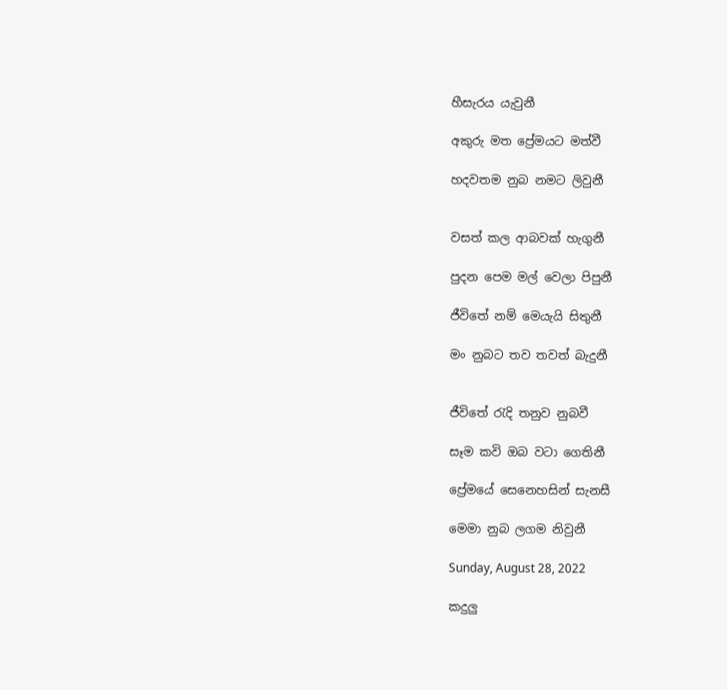හීසැරය යැවුනී

අකුරු මත ප්‍රේමයට මත්වී

හදවතම නුබ නමට ලිවුනී


වසත් කල ආබවක් හැගුනී

පුදන පෙම මල් වෙලා පිපුනී

ජීවිතේ නම් මෙයැයි සිතුනී

මං නුබට තව තවත් බැදුනී


ජීවිතේ රැදි තනුව නුබවී

සෑම කවි ඔබ වටා ගෙතිනී

ප්‍රේමයේ සෙනෙහසින් සැනසී

මෙමා නුබ ලගම නිවුනී

Sunday, August 28, 2022

කදුලු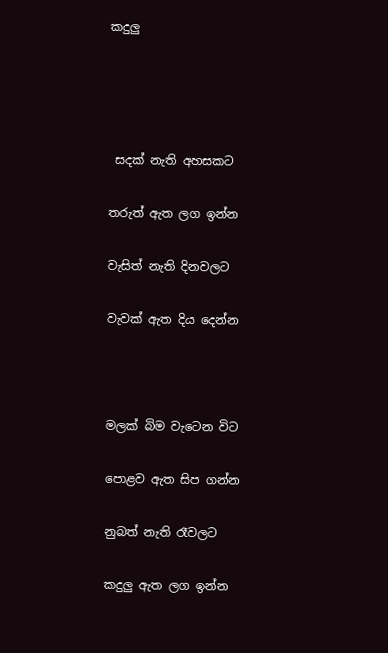කදුලු




 සදක් නැති අහසකට

තරුත් ඇත ලග ඉන්න

වැසිත් නැති දිනවලට

වැවක් ඇත දිය දෙන්න



මලක් බිම වැටෙන විට

පොළව ඇත සිප ගන්න

නුබත් නැති රෑවලට

කදුලු ඇත ලග ඉන්න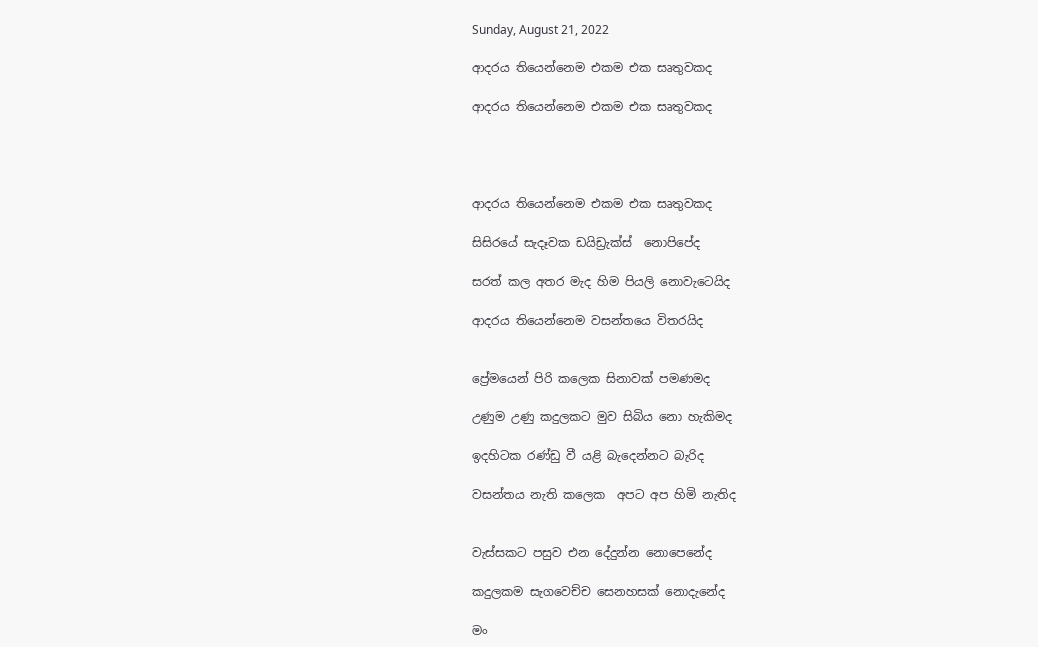Sunday, August 21, 2022

ආදරය තියෙන්නෙම එකම එක සෘතුවකද

ආදරය තියෙන්නෙම එකම එක සෘතුවකද




ආදරය තියෙන්නෙම එකම එක සෘතුවකද

සිසිරයේ සැදෑවක ඩයිඩ්‍රැක්ස්  නොපිපේද

සරත් කල අතර මැද හිම පියලි නොවැටෙයිද

ආදරය තියෙන්නෙම වසන්තයෙ විතරයිද


ප්‍රේමයෙන් පිරි කලෙක සිනාවක් පමණමද

උණුම උණු කදුලකට මුව සිබිය නො හැකිමද

ඉදහිටක රණ්ඩු වී යළි බැදෙන්නට බැරිද

වසන්තය නැති කලෙක  අපට අප හිමි නැතිද


වැස්සකට පසුව එන දේදුන්න නොපෙනේද

කදුලකම සැගවෙච්ච සෙනහසක් නොදැනේද

මං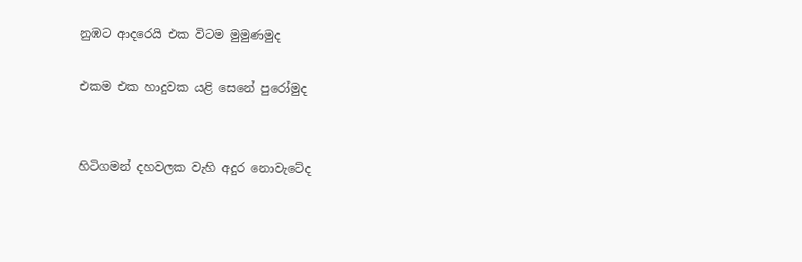නුඹට ආදරෙයි එක විටම මුමුණමුද

එකම එක හාදුවක යළි සෙනේ පුරෝමුද


හිටිගමන් දහවලක වැහි අදුර නොවැටේද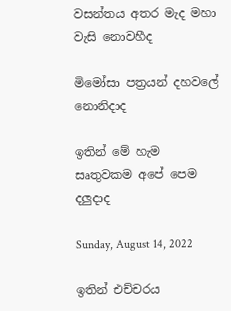වසන්තය අතර මැද මහා වැසි නොවහීද

මිමෝසා පත්‍රයන් දහවලේ නොනිදාද

ඉතින් මේ හැම සෘතුවකම අපේ පෙම දලුදාද

Sunday, August 14, 2022

ඉතින් එච්චරය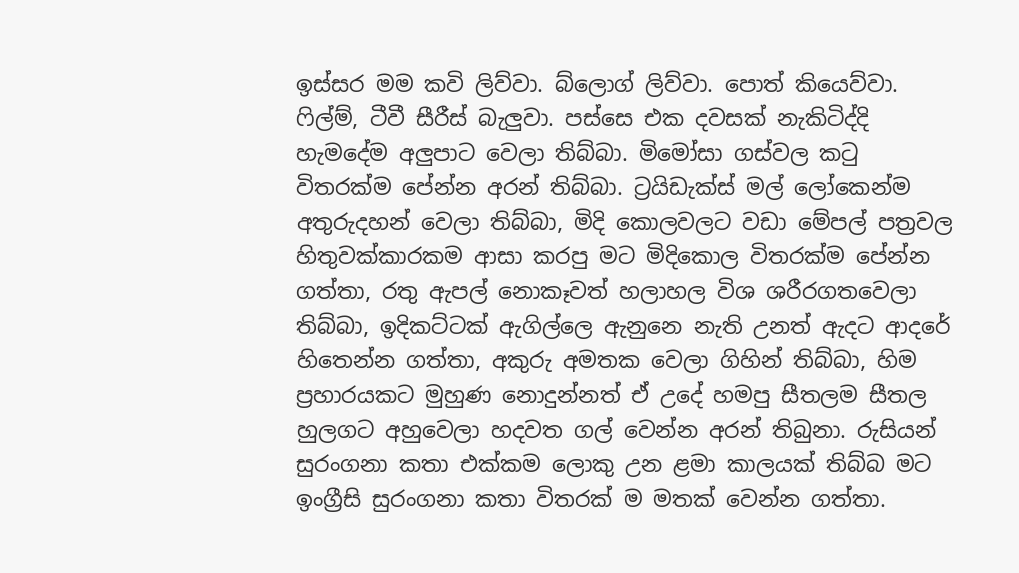ඉස්සර මම කවි ලිව්වා. බ්ලොග් ලිව්වා. පොත් කියෙව්වා. ෆිල්ම්, ටීවී සීරීස් බැලුවා. පස්සෙ එක දවසක් නැකිටිද්දි හැමදේම අලුපාට වෙලා තිබ්බා. මිමෝසා ගස්වල කටු විතරක්ම පේන්න අරන් තිබ්බා. ට්‍රයිඩැක්ස් මල් ලෝකෙන්ම අතුරුදහන් වෙලා තිබ්බා, මිදි කොලවලට වඩා මේපල් පත්‍රවල හිතුවක්කාරකම ආසා කරපු මට මිදිකොල විතරක්ම පේන්න ගත්තා, රතු ඇපල් නොකෑවත් හලාහල විශ ශරීරගතවෙලා තිබ්බා, ඉදිකට්ටක් ඇගිල්ලෙ ඇනුනෙ නැති උනත් ඇදට ආදරේ හිතෙන්න ගත්තා, අකුරු අමතක වෙලා ගිහින් තිබ්බා, හිම ප්‍රහාරයකට මුහුණ නොදුන්නත් ඒ උදේ හමපු සීතලම සීතල හුලගට අහුවෙලා හදවත ගල් වෙන්න අරන් තිබුනා. රුසියන් සුරංගනා කතා එක්කම ලොකු උන ළමා කාලයක් තිබ්බ මට ඉංග්‍රීසි සුරංගනා කතා විතරක් ම මතක් වෙන්න ගත්තා.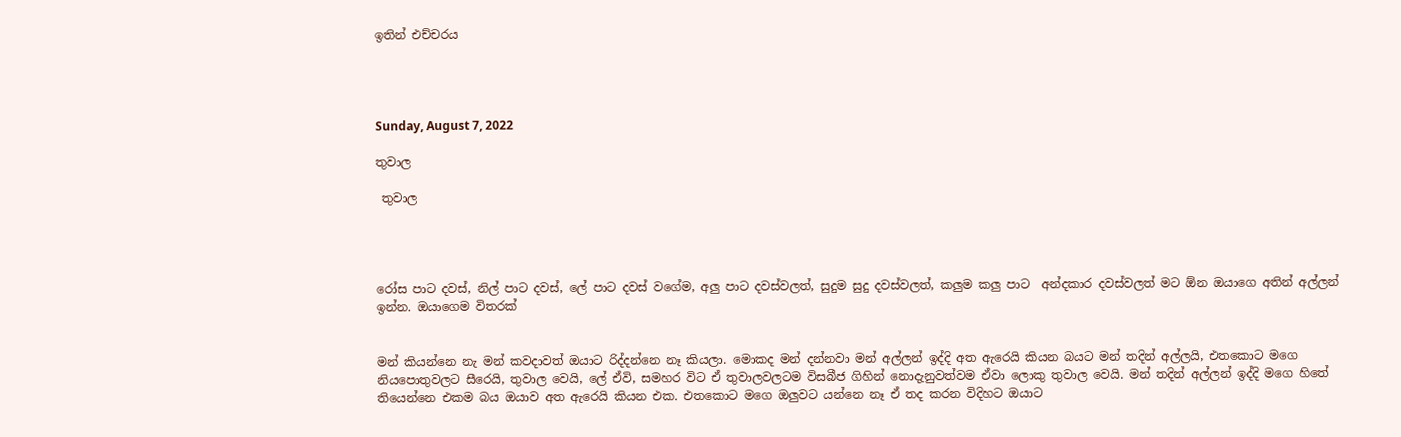ඉතින් එච්චරය




Sunday, August 7, 2022

තුවාල

 තුවාල




රෝස පාට දවස්, නිල් පාට දවස්, ලේ පාට දවස් වගේම, අලු පාට දවස්වලත්, සුදුම සුදු දවස්වලත්, කලුම කලු පාට  අන්දකාර දවස්වලත් මට ඕන ඔයාගෙ අතින් අල්ලන් ඉන්න. ඔයාගෙම විතරක්


මන් කියන්නෙ නැ මන් කවදාවත් ඔයාට රිද්දන්නෙ නෑ කියලා. මොකද මන් දන්නවා මන් අල්ලන් ඉද්දි අත ඇරෙයි කියන බයට මන් තදින් අල්ලයි, එතකොට මගෙ නියපොතුවලට සීරෙයි, තුවාල වෙයි, ලේ ඒවි, සමහර විට ඒ තුවාලවලටම විසබීජ ගිහින් නොදැනුවත්වම ඒවා ලොකු තුවාල වෙයි. මන් තදින් අල්ලන් ඉද්දි මගෙ හිතේ තියෙන්නෙ එකම බය ඔයාව අත ඇරෙයි කියන එක. එතකොට මගෙ ඔලුවට යන්නෙ නෑ ඒ තද කරන විදිහට ඔයාට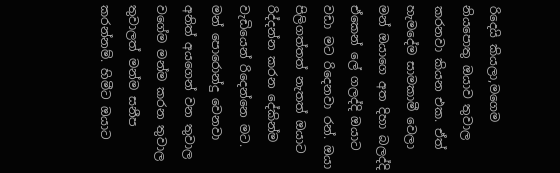රිදෙයි කියලා,මගෙම නියපොතු ඔයාව තුවාල කරනවා කියන එක. ඒත් හැමදේම සාමකාමී වෙලා මන් ඔයාගෙ අත දිහා බලද්දි ඒකෙන් ලේ ගලද්දි ඔයාට වඩා මට රිදෙනවා රන්. ඔයා පිලිගත්තත් නැතත් ඔයාට රිද්දන්න කරන දේකින්ම වැඩියෙන් රිදෙන්නෙ මට. මන් පොරොන්දු වෙනවා අනිත් අයගෙන් වන තුවාල වගේම මන්ම කරන තුවාල තුවාලත් මන්ම සනීප කරන්නම්. හිමීට ඔයාට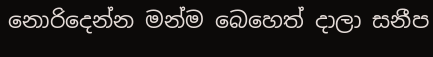නොරිදෙන්න මන්ම බෙහෙත් දාලා සනීප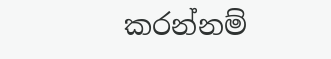කරන්නම්